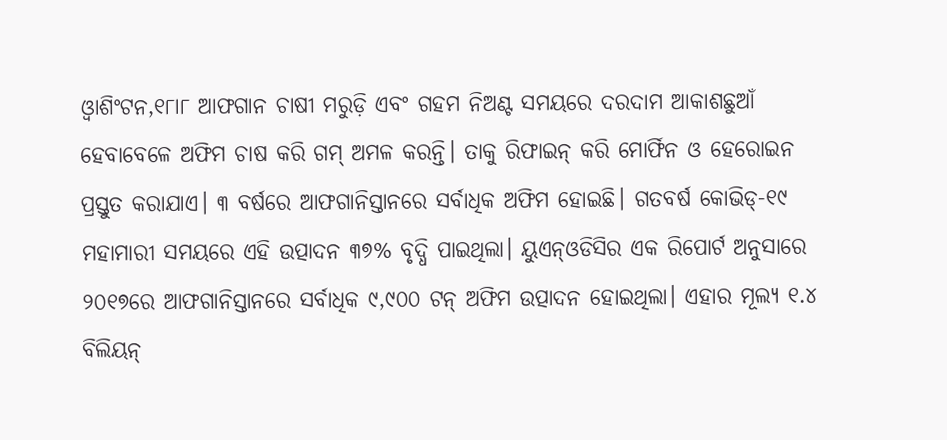ଓ୍ବାଶିଂଟନ,୧୮ା୮ ଆଫଗାନ ଚାଷୀ ମରୁଡ଼ି ଏବଂ ଗହମ ନିଅଣ୍ଟ ସମୟରେ ଦରଦାମ ଆକାଶଛୁଆଁ ହେବାବେଳେ ଅଫିମ ଚାଷ କରି ଗମ୍ ଅମଳ କରନ୍ତି। ତାକୁ ରିଫାଇନ୍ କରି ମୋର୍ଫିନ ଓ ହେରୋଇନ ପ୍ରସ୍ତୁତ କରାଯାଏ। ୩ ବର୍ଷରେ ଆଫଗାନିସ୍ତାନରେ ସର୍ବାଧିକ ଅଫିମ ହୋଇଛି। ଗତବର୍ଷ କୋଭିଡ୍-୧୯ ମହାମାରୀ ସମୟରେ ଏହି ଉତ୍ପାଦନ ୩୭% ବୃଦ୍ଧି ପାଇଥିଲା। ୟୁଏନ୍ଓଡିସିର ଏକ ରିପୋର୍ଟ ଅନୁସାରେ ୨୦୧୭ରେ ଆଫଗାନିସ୍ତାନରେ ସର୍ବାଧିକ ୯,୯୦୦ ଟନ୍ ଅଫିମ ଉତ୍ପାଦନ ହୋଇଥିଲା। ଏହାର ମୂଲ୍ୟ ୧.୪ ବିଲିୟନ୍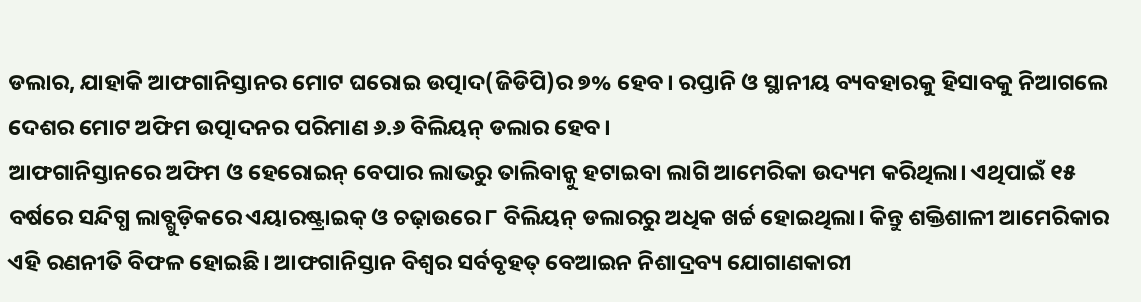ଡଲାର, ଯାହାକି ଆଫଗାନିସ୍ତାନର ମୋଟ ଘରୋଇ ଉତ୍ପାଦ(ଜିଡିପି)ର ୭% ହେବ। ରପ୍ତାନି ଓ ସ୍ଥାନୀୟ ବ୍ୟବହାରକୁ ହିସାବକୁ ନିଆଗଲେ ଦେଶର ମୋଟ ଅଫିମ ଉତ୍ପାଦନର ପରିମାଣ ୬.୬ ବିଲିୟନ୍ ଡଲାର ହେବ।
ଆଫଗାନିସ୍ତାନରେ ଅଫିମ ଓ ହେରୋଇନ୍ ବେପାର ଲାଭରୁ ତାଲିବାନ୍କୁ ହଟାଇବା ଲାଗି ଆମେରିକା ଉଦ୍ୟମ କରିଥିଲା। ଏଥିପାଇଁ ୧୫ ବର୍ଷରେ ସନ୍ଦିଗ୍ଧ ଲାବ୍ଗୁଡ଼ିକରେ ଏୟାରଷ୍ଟ୍ରାଇକ୍ ଓ ଚଢ଼ାଉରେ ୮ ବିଲିୟନ୍ ଡଲାରରୁ ଅଧିକ ଖର୍ଚ୍ଚ ହୋଇଥିଲା। କିନ୍ତୁ ଶକ୍ତିଶାଳୀ ଆମେରିକାର ଏହି ରଣନୀତି ବିଫଳ ହୋଇଛି। ଆଫଗାନିସ୍ତାନ ବିଶ୍ୱର ସର୍ବବୃହତ୍ ବେଆଇନ ନିଶାଦ୍ରବ୍ୟ ଯୋଗାଣକାରୀ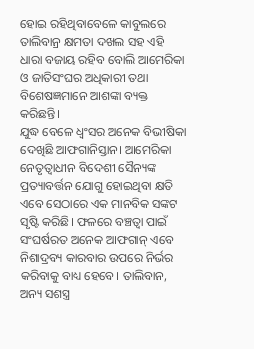ହୋଇ ରହିଥିବାବେଳେ କାବୁଲରେ ତାଲିବାନ୍ର କ୍ଷମତା ଦଖଲ ସହ ଏହି ଧାରା ବଜାୟ ରହିବ ବୋଲି ଆମେରିକା ଓ ଜାତିସଂଘର ଅଧିକାରୀ ତଥା ବିଶେଷଜ୍ଞମାନେ ଆଶଙ୍କା ବ୍ୟକ୍ତ କରିଛନ୍ତି।
ଯୁଦ୍ଧ ବେଳେ ଧ୍ୱଂସର ଅନେକ ବିଭୀଷିକା ଦେଖିଛି ଆଫଗାନିସ୍ତାନ। ଆମେରିକା ନେତୃତ୍ୱାଧୀନ ବିଦେଶୀ ସୈନ୍ୟଙ୍କ ପ୍ରତ୍ୟାବର୍ତ୍ତନ ଯୋଗୁ ହୋଇଥିବା କ୍ଷତି ଏବେ ସେଠାରେ ଏକ ମାନବିକ ସଙ୍କଟ ସୃଷ୍ଟି କରିଛି। ଫଳରେ ବଞ୍ଚତ୍ବା ପାଇଁ ସଂଘର୍ଷରତ ଅନେକ ଆଫଗାନ୍ ଏବେ ନିଶାଦ୍ରବ୍ୟ କାରବାର ଉପରେ ନିର୍ଭର କରିବାକୁ ବାଧ୍ୟ ହେବେ। ତାଲିବାନ, ଅନ୍ୟ ସଶସ୍ତ୍ର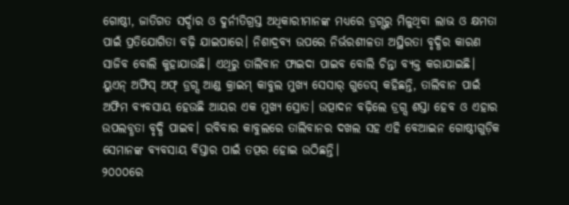ଗୋଷ୍ଠୀ, ଜାତିଗତ ସର୍ଦ୍ଦାର ଓ ଦୁର୍ନୀତିଗ୍ରସ୍ତ ଅଧିକାରୀମାନଙ୍କ ମଧ୍ୟରେ ଡ୍ରଗ୍ସରୁ ମିଳୁଥିବା ଲାଭ ଓ କ୍ଷମତା ପାଇଁ ପ୍ରତିଯୋଗିତା ବଢ଼ି ଯାଇପାରେ। ନିଶାଦ୍ରବ୍ୟ ଉପରେ ନିର୍ଭରଶୀଳତା ଅସ୍ଥିରତା ବୃଦ୍ଧିର କାରଣ ସାଜିବ ବୋଲି କୁହାଯାଉଛି। ଏଥିରୁ ତାଲିବାନ ଫାଇଦା ପାଇବ ବୋଲି ଚିନ୍ତା ବ୍ୟକ୍ତ କରାଯାଇଛି। ୟୁଏନ୍ ଅଫିସ୍ ଅଫ୍ ଡ୍ରଗ୍ସ ଆଣ୍ଡ କ୍ରାଇମ୍ କାବୁଲ ମୁଖ୍ୟ ସେସାର୍ ଗୁଡେସ୍ କହିଛନ୍ତି, ତାଲିବାନ ପାଇଁ ଅଫିମ ବ୍ୟବସାୟ ହେଉଛି ଆୟର ଏକ ମୁଖ୍ୟ ସ୍ରୋତ। ଉତ୍ପାଦନ ବଢ଼ିଲେ ଡ୍ରଗ୍ସ ଶସ୍ତା ହେବ ଓ ଏହାର ଉପଲବ୍ଧତା ବୃଦ୍ଧି ପାଇବ। ରବିବାର କାବୁଲରେ ତାଲିବାନର ଦଖଲ ସହ ଏହି ବେଆଇନ ଗୋଷ୍ଠୀଗୁଡ଼ିକ ସେମାନଙ୍କ ବ୍ୟବସାୟ ବିସ୍ତାର ପାଇଁ ତତ୍ପର ହୋଇ ଉଠିଛନ୍ତି।
୨୦୦୦ରେ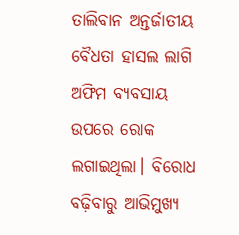ତାଲିବାନ ଅନ୍ତର୍ଜାତୀୟ ବୈଧତା ହାସଲ ଲାଗି ଅଫିମ ବ୍ୟବସାୟ ଉପରେ ରୋକ ଲଗାଇଥିଲା। ବିରୋଧ ବଢ଼ିବାରୁ ଆଭିମୁଖ୍ୟ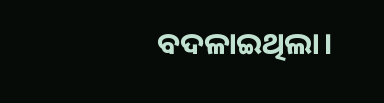ବଦଳାଇଥିଲା।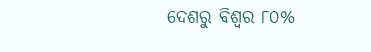ଦେଶରୁ ବିଶ୍ୱର ୮୦%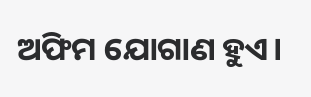ଅଫିମ ଯୋଗାଣ ହୁଏ।